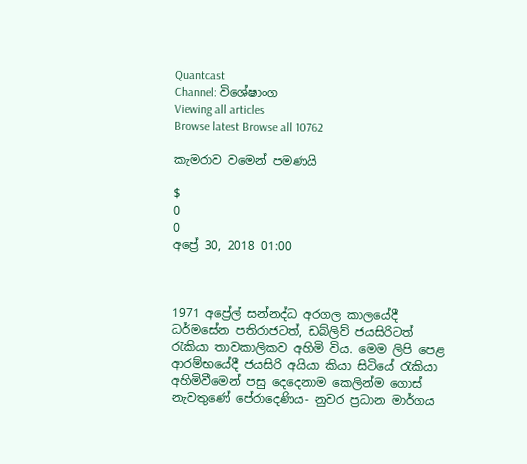Quantcast
Channel: විශේෂාංග
Viewing all articles
Browse latest Browse all 10762

කැමරාව වමෙන් පමණයි

$
0
0
අප්‍රේ 30, 2018 01:00



1971 අප්‍රේල් සන්නද්ධ අරගල කාලයේදී ධර්මසේන පතිරාජටත්, ඩබ්ලිව් ජයසිරිටත් රැකියා තාවකාලිකව අහිමි විය. මෙම ලිපි පෙළ ආරම්භයේදී ජයසිරි අයියා කියා සිටියේ රැකියා අහිමිවීමෙන් පසු දෙදෙනාම කෙලින්ම ගොස් නැවතුණේ පේරාදෙණිය- නුවර ප්‍රධාන මාර්ගය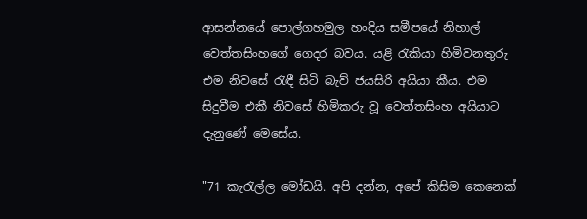ආසන්නයේ පොල්ගහමුල හංදිය සමීපයේ නිහාල් වෙත්තසිංහගේ ගෙදර බවය. යළි රැකියා හිමිවනතුරු එම නිවසේ රැඳී සිටි බැව් ජයසිරි අයියා කීය. එම සිදුවීම එකී නිවසේ හිමිකරු වූ වෙත්තසිංහ අයියාට දැනුණේ මෙසේය.

"71 කැරැල්ල මෝඩයි. අපි දන්න, අපේ කිසිම කෙනෙක්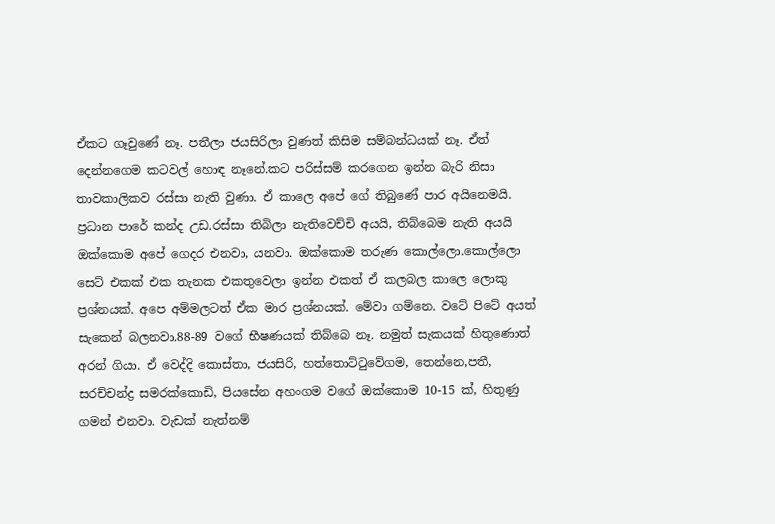ඒකට ගෑවුණේ නෑ. පතීලා ජයසිරිලා වුණත් කිසිම සම්බන්ධයක් නෑ. ඒත් දෙන්නගෙම කටවල් හොඳ නෑනේ.කට පරිස්සම් කරගෙන ඉන්න බැරි නිසා තාවකාලිකව රස්සා නැති වුණා. ඒ කාලෙ අපේ ගේ තිබු‍ණේ පාර අයිනෙමයි. ප්‍රධාන පාරේ කන්ද උඩ.රස්සා තිබිලා නැතිවෙච්චි අයයි, තිබ්බෙම නැති අයයි ඔක්කොම අපේ ගෙදර එනවා, යනවා. ඔක්කොම තරුණ කොල්ලො.කොල්ලො සෙට් එකක් එක තැනක එකතුවෙලා ඉන්න එකත් ඒ කලබල කාලෙ ලොකු ප්‍රශ්නයක්. අපෙ අම්මලටත් ඒක මාර ප්‍රශ්නයක්. මේවා ගම්නෙ. වටේ පිටේ අයත් සැකෙන් බලනවා.88-89 වගේ භීෂණයක් තිබ්බෙ නෑ. නමුත් සැකයක් හිතුණොත් අරන් ගියා. ඒ වෙද්දි කොස්තා, ජයසිරි, හත්තොට්ටුවේගම, තෙන්නෙ,පතී, සරච්චන්ද්‍ර සමරක්කොඩි, පියසේන අහංගම වගේ ඔක්කොම 10-15 ක්, හිතුණු ගමන් එනවා. වැඩක් නැත්නම්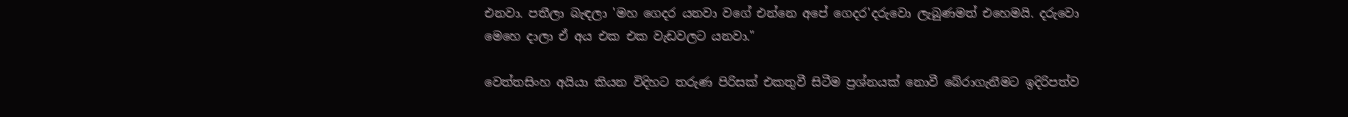එනවා. පතීලා බැඳලා 'මහ ගෙදර යනවා වගේ එන්නෙ අපේ ගෙදර'දරුවො ලැබුණමත් එහෙමයි. දරුවො මෙහෙ දාලා ඒ අය එක එක වැඩවලට යනවා."

වෙත්තසිංහ අයියා කියන විදිහට තරුණ පිරිසක් එකතුවී සිටීම ප්‍රශ්නයක් නොවී බේරාගැනීමට ඉදිරිපත්ව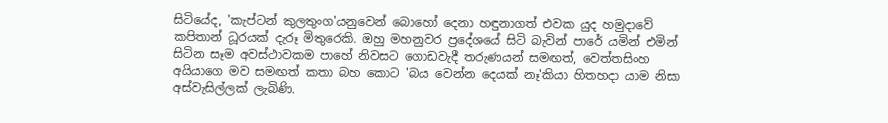සිටියේද, 'කැප්ටන් කුලතුංග'යනුවෙන් බොහෝ දෙනා හඳුනාගත් එවක යුද හමුදාවේ කපිතාන් ධූරයක් දැරූ මිතුරෙකි. ඔහු මහනුවර ප්‍රදේශයේ සිටි බැවින් පාරේ යමින් එමින් සිටින සෑම අවස්ථාවකම පාහේ නිවසට ගොඩවැදී තරුණයන් සමඟත්, වෙත්තසිංහ අයියාගෙ මව සමඟත් කතා බහ කොට 'බය වෙන්න දෙයක් නෑ'කියා හිතහදා යාම නිසා අස්වැසිල්ලක් ලැබිණි.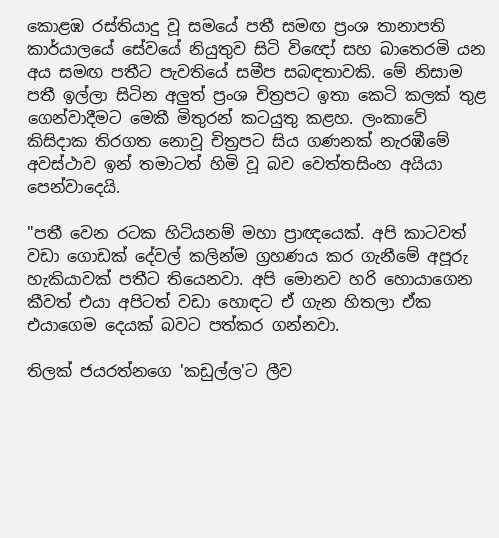කොළඹ රස්තියාදු වූ සමයේ පතී සමඟ ප්‍රංශ තානාපති කාර්යාලයේ ‍සේවයේ නියුතුව සිටි වි‍ඥෝ සහ බාතෙරමි යන අය සමඟ පතීට පැවතියේ සමීප සබඳතාවකි. මේ නිසාම පතී ඉල්ලා සිටින අලුත් ප්‍රංශ චිත්‍රපට ඉතා කෙටි කලක් තුළ ගෙන්වාදීමට මෙකී මිතුරන් කටයුතු කළහ. ලංකාවේ කිසිදාක තිරගත ‍නොවූ චිත්‍රපට සිය ගණනක් නැරඹීමේ අවස්ථාව ඉන් තමාටත් හිමි වූ බව වෙත්තසිංහ අයියා පෙන්වාදෙයි.

"පතී වෙන රටක හිටියනම් මහා ප්‍රාඥයෙක්. අපි කාටවත් වඩා ගොඩක් දේවල් කලින්ම ග්‍රහණය කර ගැනීමේ අපූරු හැකියාවක් පතීට තියෙනවා. අපි මොනව හරි හොයාගෙන කීවත් එයා අපිටත් වඩා හොඳට ඒ ගැන හිතලා ඒක එයාගෙම දෙයක් බවට පත්කර ගන්නවා.

තිලක් ජයරත්නගෙ 'කඩුල්ල'ට ලීව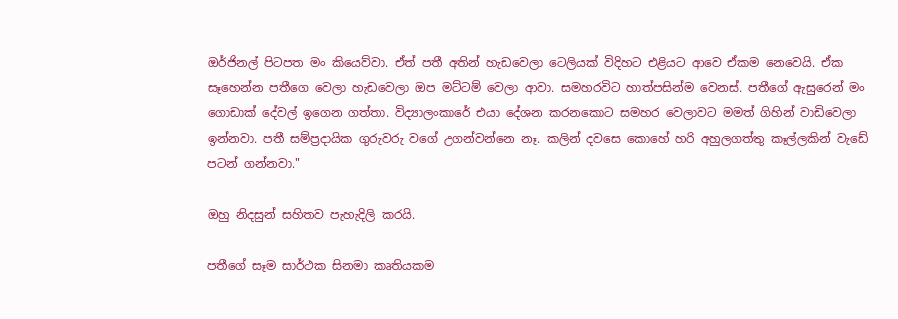ඔර්ජිනල් පිටපත මං කියෙව්වා. ඒත් පතී අතින් හැඩවෙලා ටෙලියක් විදිහට එළියට ආවෙ ඒකම නෙවෙයි. ඒක සෑහෙන්න පතීගෙ වෙලා හැඩවෙලා ඔප මට්ටම් වෙලා ආවා. සමහරවිට හාත්පසින්ම වෙනස්. පතීගේ ඇසුරෙන් මං ගොඩාක් දේවල් ඉගෙන ගත්තා. විද්‍යාලංකාරේ එයා දේශන කරනකොට සමහර වෙලාවට මමත් ගිහින් වාඩිවෙලා ඉන්නවා. පතී සම්ප්‍රදායික ගුරුවරු වගේ උගන්වන්නෙ නෑ. කලින් දවසෙ කොහේ හරි අහුලගත්තු කෑල්ලකින් වැඩේ පටන් ගන්නවා."

ඔහු නිදසුන් සහිතව පැහැදිලි කරයි.

පතීගේ සෑම සාර්ථක සිනමා කෘතියකම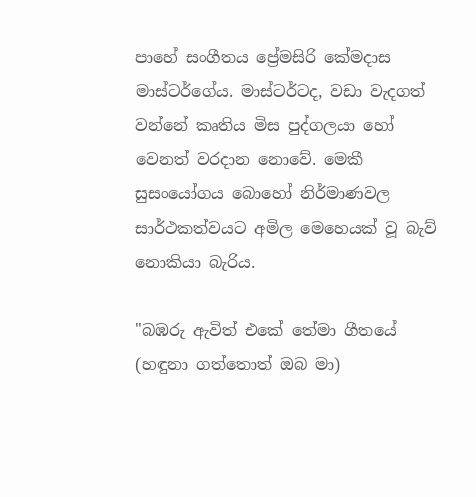පාහේ සංගීතය ප්‍රේමසිරි කේමදාස මාස්ටර්ගේය. මාස්ටර්ටද, වඩා වැදගත් වන්නේ කෘතිය මිස පුද්ගලයා හෝ වෙනත් වරදාන නොවේ. මෙකී සුසංයෝගය බොහෝ නිර්මාණවල සාර්ථකත්වයට අමිල මෙහෙයක් වූ බැව් නොකියා බැරිය.

"බඹරු ඇවිත් එකේ තේමා ගීතයේ (හඳුනා ගත්තොත් ඔබ මා)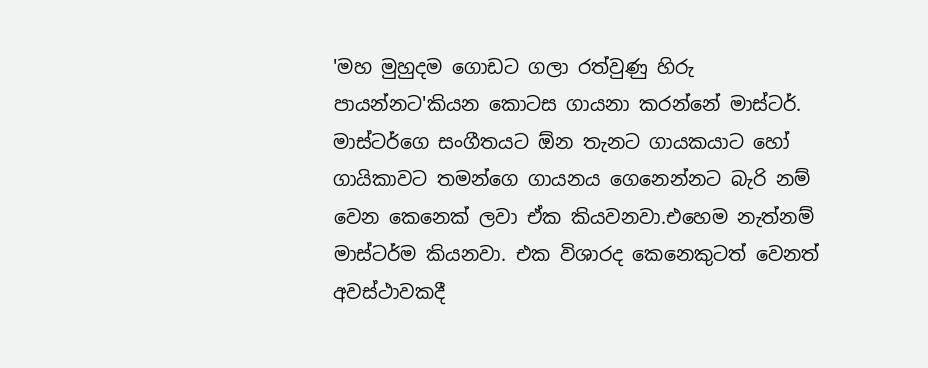'මහ මුහුදම ගොඩට ගලා රත්වුණු හිරු පායන්නට'කියන කොටස ගායනා කරන්නේ මාස්ටර්. මාස්ටර්ගෙ සංගීතයට ඕන තැනට ගායකයාට හෝ ගායිකාවට තමන්ගෙ ගායනය ගෙනෙන්නට බැරි නම් වෙන කෙනෙක් ලවා ඒක කියවනවා.එහෙම නැත්නම් මාස්ටර්ම කියනවා. එක විශාරද කෙනෙකුටත් වෙනත් අවස්ථාවකදී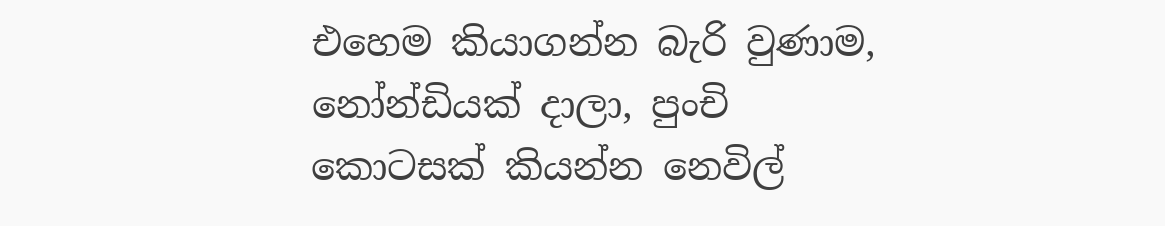එහෙම කියාගන්න බැරි වුණාම, නෝන්ඩියක් දාලා, පුංචි කොටසක් කියන්න නෙවිල්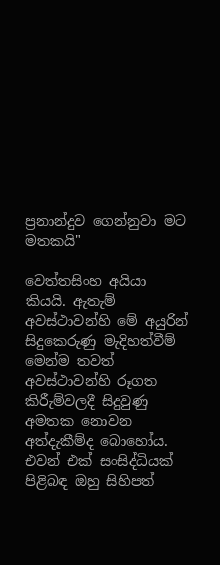ප්‍රනාන්දුව ගෙන්නුවා මට මතකයි"

වෙත්තසිංහ අයියා කියයි. ඇතැම් අවස්ථාවන්හි මේ අයුරින් සිදුකෙරුණු මැදිහත්වීම් මෙන්ම තවත් අවස්ථාවන්හි රූගත කිරීැම්වලදී සිදුවුණු අමතක නොවන අත්දැකීම්ද බොහෝය. එවන් එක් සංසිද්ධියක් පිළිබඳ ඔහු සිහිපත්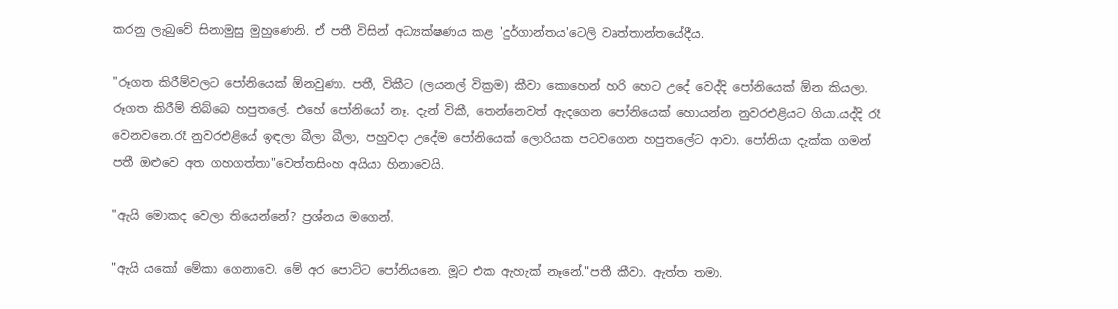කරනු ලැබුවේ සිනාමුසු මුහුණෙනි. ඒ පතී විසින් අධ්‍යක්ෂණය කළ 'දුර්ගාන්තය'ටෙලි වෘත්තාන්තයේදීය.

"රූගත කිරීම්වලට පෝනියෙක් ඕනවුණා. පතී, විකීට (ලයනල් වික්‍රම) කීවා කොහෙන් හරි හෙට උදේ වෙද්දි පෝනියෙක් ඕන කියලා. රූගත කිරීම් තිබ්බෙ හපුතලේ. එහේ පෝනියෝ නෑ. දැන් විකී, තෙන්නෙවත් ඇදගෙන පෝනියෙක් හොයන්න නුවරඑළියට ගියා.යද්දි රෑ වෙනවනෙ.රෑ නුවරඑළියේ ඉඳලා බීලා බීලා, පහුවදා උදේම පෝනියෙක් ලොරියක පටවගෙන හපුතලේට ආවා. පෝනියා දැක්ක ගමන් පතී ඔළුවෙ අත ගහගත්තා"වෙත්තසිංහ අයියා හිනාවෙයි.

"ඇයි මොකද වෙලා තියෙන්නේ? ප්‍රශ්නය මගෙන්.

"ඇයි යකෝ මේකා ගෙනාවෙ. මේ අර පොට්ට පෝනියනෙ. මූට එක ඇහැක් නෑනේ."පතී කීවා. ඇත්ත තමා.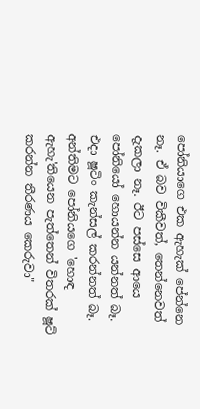පෝනියාගෙ එක ඇහැක් පේන්නෙ නෑ. ඒ බව විකීවත්, තෙන්නෙවත් දැකලා නෑ. ඊට පස්සෙ ආයෙ පෝනියෝ හොයන්න යන්නත් බෑ. එදා ෂූටිං කැන්සල් කරන්නත් බෑ. අන්තිමට පෝනියගෙ 'හොඳ ඇහැ'තියෙන පැත්තෙන් විතරක් ෂූට් කරන්න තීරණය කෙරුවා"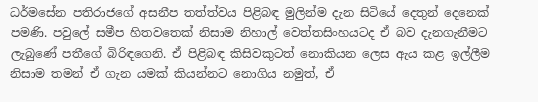ධර්මසේන පතිරාජගේ අසනීප තත්ත්වය පිළිබඳ මුලින්ම දැන සිටියේ දෙතුන් දෙනෙක් පමණි. පවුලේ සමීප හිතවතෙක් නිසාම නිහාල් වෙත්තසිංහයටද ඒ බව දැනගැනීමට ලැබුණේ පතීගේ බිරිඳගෙනි. ඒ පිළිබඳ කිසිවකුටත් නොකියන ලෙස ඇය කළ ඉල්ලීම නිසාම තමන් ඒ ගැන යමක් කියන්නට නොගිය නමුත්, ඒ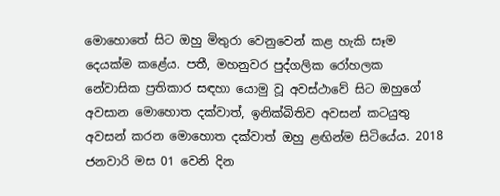මොහොතේ සිට ඔහු මිතුරා වෙනුවෙන් කළ හැකි සෑම දෙයක්ම කළේය. පතී, මහනුවර පුද්ගලික රෝහලක නේවාසික ප්‍රතිකාර සඳහා යොමු වූ අවස්ථාවේ සිට ඔහුගේ අවසාන මොහොත දක්වාත්, ඉනික්බිතිව අවසන් කටයුතු අවසන් කරන මොහොත දක්වාත් ඔහු ළඟින්ම සිටියේය. 2018 ජනවාරි මස 01 වෙනි දින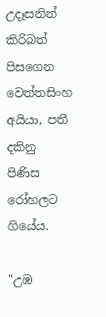උදෑසනින් කිරිබත් පිසගෙන වෙත්තසිංහ අයියා, පතී දකිනු පිණිස රෝහලට ගියේය.

"උඹ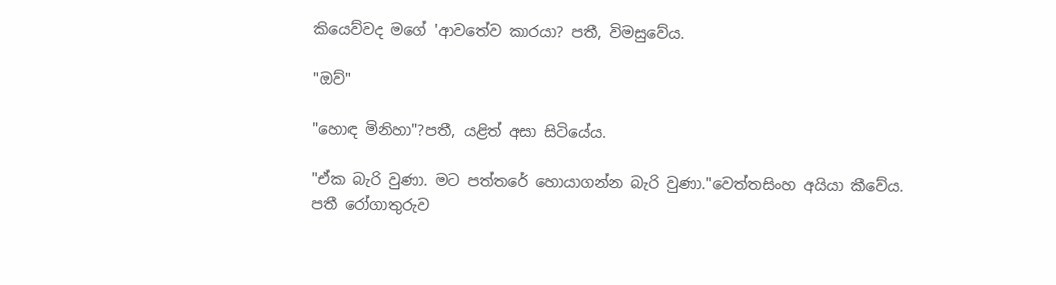කියෙව්වද මගේ 'ආවතේව කාරයා? පතී, විමසුවේය.

"ඔව්"

"හොඳ මිනිහා"?පතී, යළිත් අසා සිටියේය.

"ඒක බැරි වුණා. මට පත්තරේ හොයාගන්න බැරි වුණා."වෙත්තසිංහ අයියා කීවේය. පතී රෝගාතුරුව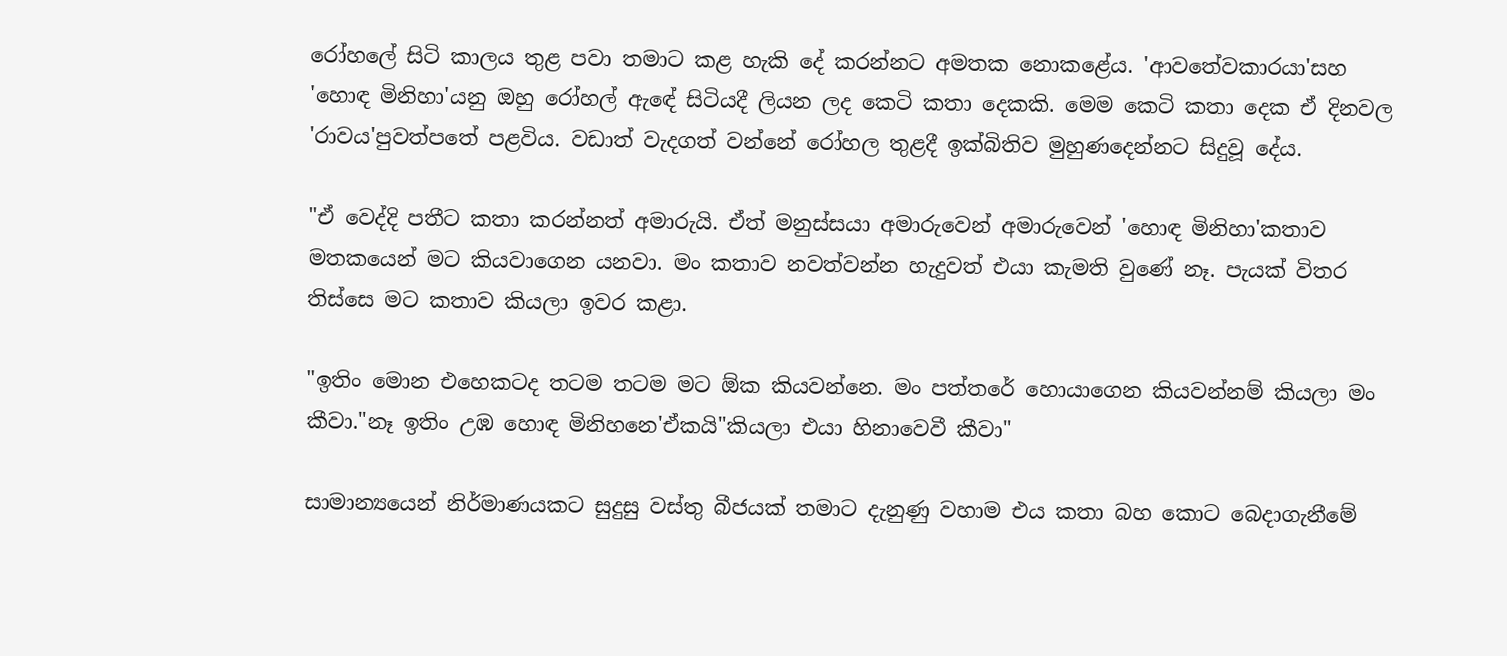රෝහලේ සිටි කාලය තුළ පවා තමාට කළ හැකි දේ කරන්නට අමතක නොකළේය. 'ආවතේවකාරයා'සහ 'හොඳ මිනිහා'යනු ඔහු රෝහල් ඇඳේ සිටියදී ලියන ලද කෙටි කතා දෙකකි. මෙම කෙටි කතා දෙක ඒ දිනවල 'රාවය'පුවත්පතේ පළවිය. වඩාත් වැදගත් වන්නේ රෝහල තුළදී ඉක්බිතිව මුහුණදෙන්නට සිදුවූ දේය.

"ඒ වෙද්දි පතීට කතා කරන්නත් අමාරුයි. ඒත් මනුස්සයා අමාරුවෙන් අමාරුවෙන් 'හොඳ මිනිහා'කතාව මතකයෙන් මට කියවාගෙන යනවා. මං කතාව නවත්වන්න හැදුවත් එයා කැමති වුණේ නෑ. පැයක් විතර තිස්සෙ මට කතාව කියලා ඉවර කළා.

"ඉතිං මොන එහෙකටද තටම තටම මට ඕක කියවන්නෙ. මං පත්තරේ හොයාගෙන කියවන්නම් කියලා මං කීවා."නෑ ඉතිං උඹ හොඳ මිනිහනෙ'ඒකයි"කියලා එයා හිනාවෙවී කීවා"

සාමාන්‍යයෙන් නිර්මාණයකට සුදුසු වස්තු බීජයක් තමාට දැනුණු වහාම එය කතා බහ කොට බෙදාගැනීමේ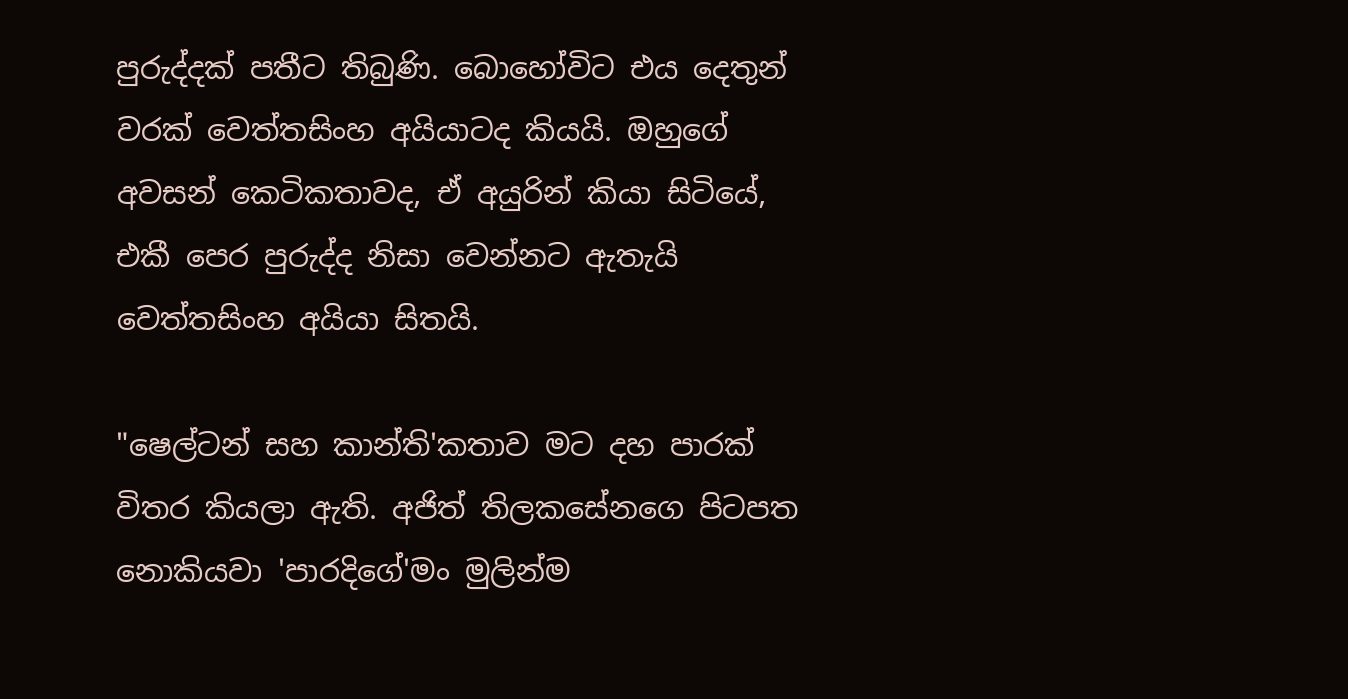පුරුද්දක් පතීට තිබුණි. බොහෝවිට එය දෙතුන් වරක් වෙත්තසිංහ අයියාටද කියයි. ඔහුගේ අවසන් කෙටිකතාවද, ඒ අයුරින් කියා සිටියේ, එකී පෙර පුරුද්ද නිසා වෙන්නට ඇතැයි වෙත්තසිංහ අයියා සිතයි.

"ෂෙල්ටන් සහ කාන්ති'කතාව මට දහ පාරක් විතර කියලා ඇති. අජිත් තිලකසේනගෙ පිටපත නොකියවා 'පාරදිගේ'මං මුලින්ම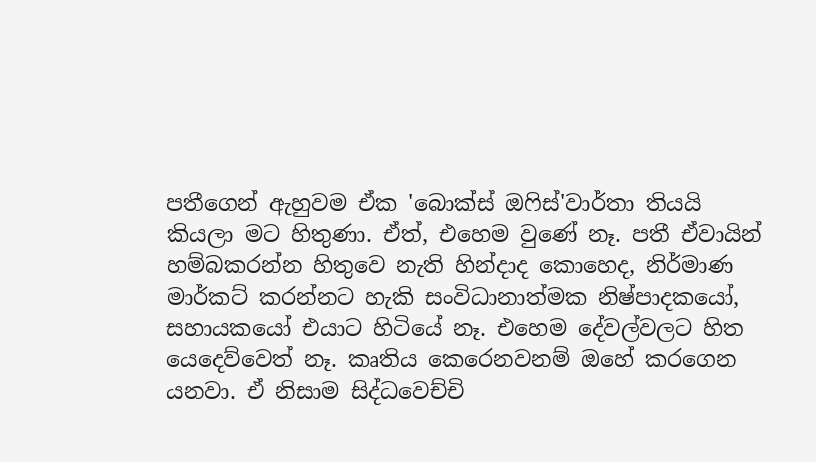පතීගෙන් ඇහුවම ඒක 'බොක්ස් ඔෆිස්'වාර්තා තියයි කියලා මට හිතුණා. ඒත්, එහෙම වුණේ නෑ. පතී ඒවායින් හම්බකරන්න හිතුවෙ නැති හින්දාද කොහෙද, නිර්මාණ මාර්කට් කරන්නට හැකි සංවිධානාත්මක නිෂ්පාදකයෝ, සහායකයෝ එයාට හිටියේ නෑ. එහෙම දේවල්වලට හිත යෙදෙව්වෙත් නෑ. කෘතිය කෙරෙනවනම් ඔහේ කරගෙන යනවා. ඒ නිසාම සිද්ධවෙච්චි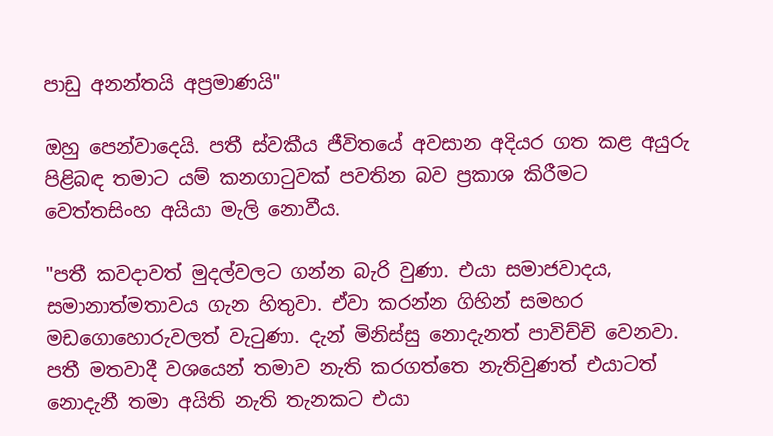පාඩු අනන්තයි අප්‍රමාණයි"

ඔහු පෙන්වාදෙයි. පතී ස්වකීය ජීවිතයේ අවසාන අදියර ගත කළ අයුරු පිළිබඳ තමාට යම් කනගාටුවක් පවතින බව ප්‍රකාශ කිරීමට වෙත්තසිංහ අයියා මැලි නොවීය.

"පතී කවදාවත් මුදල්වලට ගන්න බැරි වුණා. එයා සමාජවාදය, සමානාත්මතාවය ගැන හිතුවා. ඒවා කරන්න ගිහින් සමහර මඩගොහොරුවලත් වැටුණා. දැන් මිනිස්සු නොදැනත් පාවිච්චි වෙනවා. පතී මතවාදී වශයෙන් තමාව නැති කරගත්තෙ නැතිවුණත් එයාටත් නොදැනී තමා අයිති නැති තැනකට එයා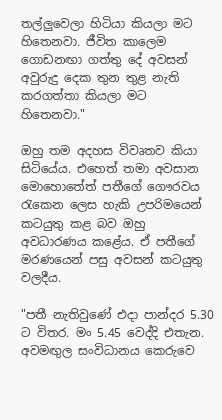තල්ලුවෙලා හිටියා කියලා මට හිතෙනවා. ජීවිත කාලෙම ගොඩනඟා ගත්තු දේ අවසන් අවුරුදු දෙක තුන තුළ නැති කරගත්තා කියලා මට හිතෙනවා."

ඔහු තම අදහස විවෘතව කියා සිටියේය. එහෙත් තමා අවසාන මොහොතේත් පතීගේ ගෞරවය රැකෙන ලෙස හැකි උපරිමයෙන් කටයුතු කළ බව ඔහු අවධාරණය කළේය. ඒ පතීගේ මරණයෙන් පසු අවසන් කටයුතු වලදීය.

"පතී නැතිවුණේ එදා පාන්දර 5.30 ට විතර. මං 5.45 වෙද්දි එතැන. අවමඟුල සංවිධානය කෙරුවෙ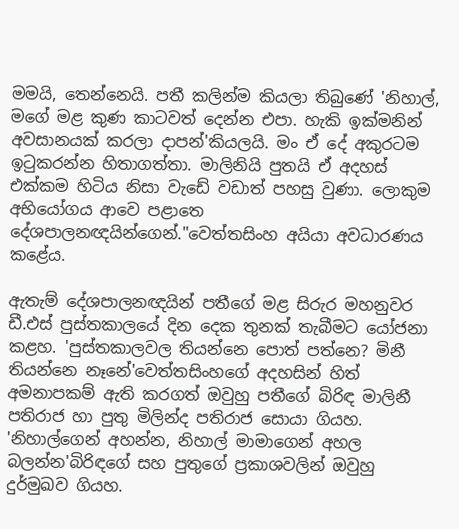මමයි, තෙන්නෙයි. පතී කලින්ම කියලා තිබුණේ 'නිහාල්, මගේ මළ කුණ කාටවත් දෙන්න එපා. හැකි ඉක්මනින් අවසානයක් කරලා දාපන්'කියලයි. මං ඒ දේ අකුරටම ඉටුකරන්න හිතාගත්තා. මාලිනියි පුතයි ඒ අදහස් එක්කම හිටිය නිසා වැඩේ වඩාත් පහසු වුණා. ලොකුම අභියෝගය ආවෙ පළාතෙ දේශපාලනඥයින්ගෙන්."වෙත්තසිංහ අයියා අවධාරණය කළේය.

ඇතැම් දේශපාලනඥයින් පතීගේ මළ සිරුර මහනුවර ඩී.එස් පුස්තකාලයේ දින දෙක තුනක් තැබීමට යෝජනා කළහ. 'පුස්තකාලවල තියන්නෙ පොත් පත්නෙ? මිනී තියන්නෙ නෑනේ'වෙත්තසිංහගේ අදහසින් හිත් අමනාපකම් ඇති කරගත් ඔවුහු පතීගේ බිරිඳ මාලිනී පතිරාජ හා පුතු මිලින්ද පතිරාජ සොයා ගියහ. 'නිහාල්ගෙන් අහන්න, නිහාල් මාමාගෙන් අහල බලන්න'බිරිඳගේ සහ පුතුගේ ප්‍රකාශවලින් ඔවුහු දුර්මුඛව ගියහ.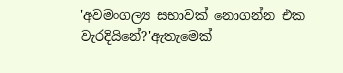'අවමංගල්‍ය සභාවක් නොගන්න එක වැරදියිනේ?'ඇතැමෙක්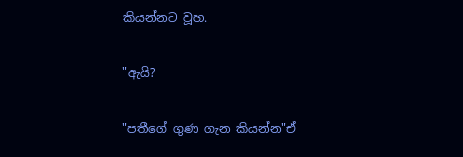කියන්නට වූහ.

"ඇයි?

"පතීගේ ගුණ ගැන කියන්න"ඒ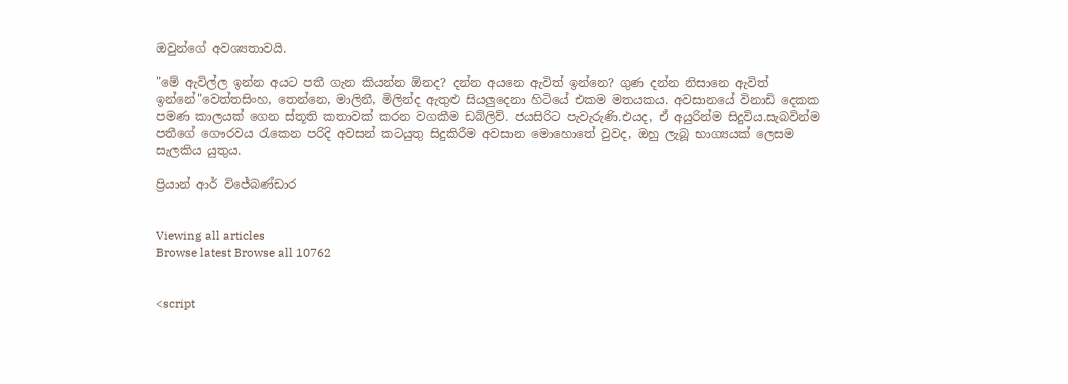ඔවුන්ගේ අවශ්‍යතාවයි.

"මේ ඇවිල්ල ඉන්න අයට පතී ගැන කියන්න ඕනද? දන්න අයනෙ ඇවිත් ඉන්නෙ? ගුණ දන්න නිසානෙ ඇවිත් ඉන්නේ"වෙත්තසිංහ, තෙන්නෙ, මාලිනී, මිලින්ද ඇතුළු සියලුදෙනා හිටියේ එකම මතයකය. අවසානයේ විනාඩි දෙකක පමණ කාලයක් ගෙන ස්තූති කතාවක් කරන වගකීම ඩබ්ලිව්. ජයසිරිට පැවැරුණි.එයද, ඒ අයුරින්ම සිදුවිය.සැබවින්ම පතීගේ ගෞරවය රැකෙන පරිදි අවසන් කටයුතු සිදුකිරීම අවසාන මොහොතේ වුවද, ඔහු ලැබූ භාග්‍යයක් ලෙසම සැලකිය යුතුය.

ප්‍රියාන් ආර් විජේබණ්ඩාර


Viewing all articles
Browse latest Browse all 10762


<script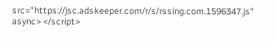src="https://jsc.adskeeper.com/r/s/rssing.com.1596347.js" async> </script>